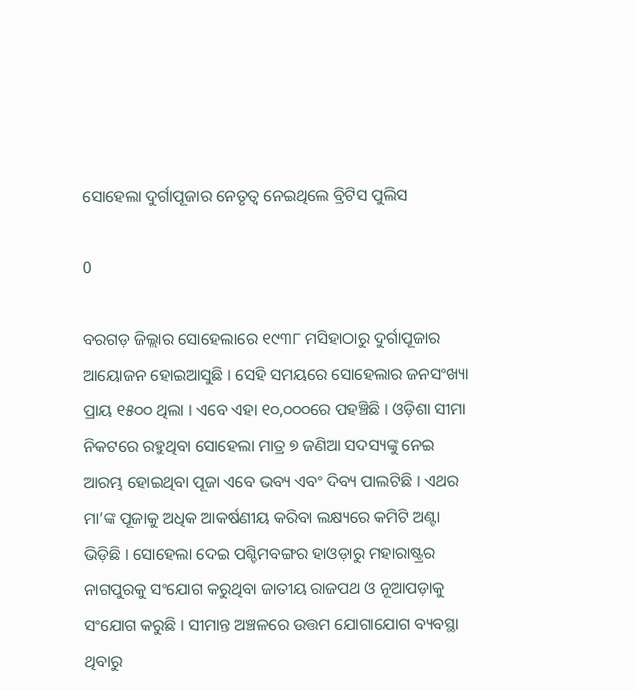ସୋହେଲା ଦୁର୍ଗାପୂଜାର ନେତୃତ୍ୱ ନେଇଥିଲେ ବ୍ରିଟିସ ପୁଲିସ

0

ବରଗଡ଼ ଜିଲ୍ଲାର ସୋହେଲାରେ ୧୯୩୮ ମସିହାଠାରୁ ଦୁର୍ଗାପୂଜାର ଆୟୋଜନ ହୋଇଆସୁଛି । ସେହି ସମୟରେ ସୋହେଲାର ଜନସଂଖ୍ୟା ପ୍ରାୟ ୧୫୦୦ ଥିଲା । ଏବେ ଏହା ୧୦,୦୦୦ରେ ପହଞ୍ଚିଛି । ଓଡ଼ିଶା ସୀମା ନିକଟରେ ରହୁଥିବା ସୋହେଲା ମାତ୍ର ୭ ଜଣିଆ ସଦସ୍ୟଙ୍କୁ ନେଇ ଆରମ୍ଭ ହୋଇଥିବା ପୂଜା ଏବେ ଭବ୍ୟ ଏବଂ ଦିବ୍ୟ ପାଲଟିଛି । ଏଥର ମା’ଙ୍କ ପୂଜାକୁ ଅଧିକ ଆକର୍ଷଣୀୟ କରିବା ଲକ୍ଷ୍ୟରେ କମିଟି ଅଣ୍ଟା ଭିଡ଼ିଛି । ସୋହେଲା ଦେଇ ପଶ୍ଚିମବଙ୍ଗର ହାଓଡ଼ାରୁ ମହାରାଷ୍ଟ୍ରର ନାଗପୁରକୁ ସଂଯୋଗ କରୁଥିବା ଜାତୀୟ ରାଜପଥ ଓ ନୂଆପଡ଼ାକୁ ସଂଯୋଗ କରୁଛି । ସୀମାନ୍ତ ଅଞ୍ଚଳରେ ଉତ୍ତମ ଯୋଗାଯୋଗ ବ୍ୟବସ୍ଥା ଥିବାରୁ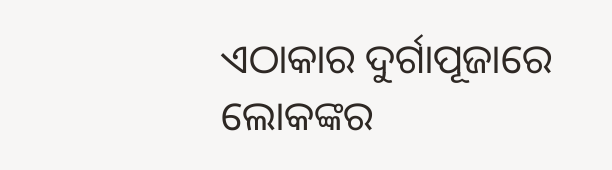ଏଠାକାର ଦୁର୍ଗାପୂଜାରେ ଲୋକଙ୍କର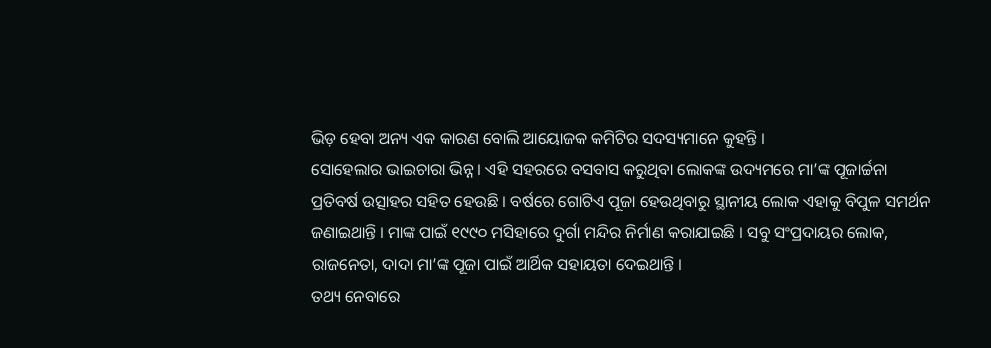ଭିଡ଼ ହେବା ଅନ୍ୟ ଏକ କାରଣ ବୋଲି ଆୟୋଜକ କମିଟିର ସଦସ୍ୟମାନେ କୁହନ୍ତି ।
ସୋହେଲାର ଭାଇଚାରା ଭିନ୍ନ । ଏହି ସହରରେ ବସବାସ କରୁଥିବା ଲୋକଙ୍କ ଉଦ୍ୟମରେ ମା’ଙ୍କ ପୂଜାର୍ଚ୍ଚନା ପ୍ରତିବର୍ଷ ଉତ୍ସାହର ସହିତ ହେଉଛି । ବର୍ଷରେ ଗୋଟିଏ ପୂଜା ହେଉଥିବାରୁ ସ୍ଥାନୀୟ ଲୋକ ଏହାକୁ ବିପୁଳ ସମର୍ଥନ ଜଣାଇଥାନ୍ତି । ମାଙ୍କ ପାଇଁ ୧୯୯୦ ମସିହାରେ ଦୁର୍ଗା ମନ୍ଦିର ନିର୍ମାଣ କରାଯାଇଛି । ସବୁ ସଂପ୍ରଦାୟର ଲୋକ, ରାଜନେତା, ଦାଦା ମା’ଙ୍କ ପୂଜା ପାଇଁ ଆର୍ଥିକ ସହାୟତା ଦେଇଥାନ୍ତି ।
ତଥ୍ୟ ନେବାରେ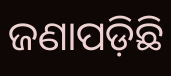ଜଣାପଡ଼ିଛି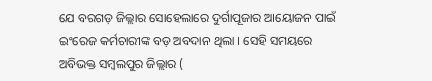ଯେ ବରଗଡ଼ ଜିଲ୍ଲାର ସୋହେଲାରେ ଦୁର୍ଗାପୂଜାର ଆୟୋଜନ ପାଇଁ ଇଂରେଜ କର୍ମଚାରୀଙ୍କ ବଡ଼ ଅବଦାନ ଥିଲା । ସେହି ସମୟରେ ଅବିଭକ୍ତ ସମ୍ବଲପୁର ଜିଲ୍ଲାର (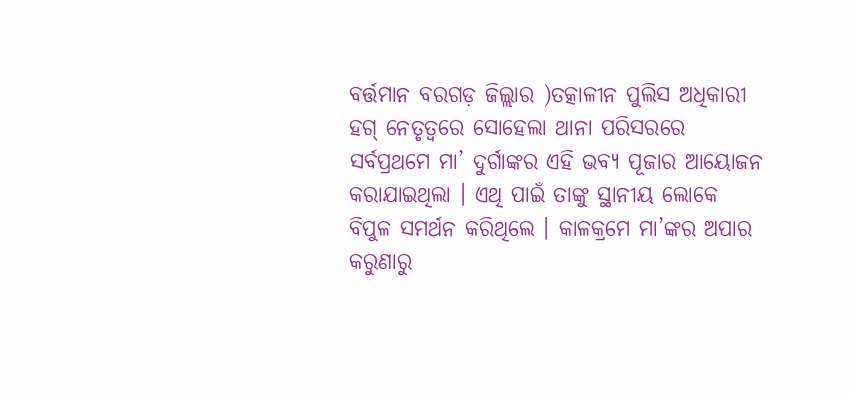ବର୍ତ୍ତମାନ ବରଗଡ଼ ଜିଲ୍ଲାର )ତତ୍କାଳୀନ ପୁଲିସ ଅଧିକାରୀ ହଗ୍‌ ନେତୃତ୍ୱରେ ସୋହେଲା ଥାନା ପରିସରରେ ସର୍ବପ୍ରଥମେ ମା’ ଦୁର୍ଗାଙ୍କର ଏହି ଭବ୍ୟ ପୂଜାର ଆୟୋଜନ କରାଯାଇଥିଲା । ଏଥି ପାଇଁ ତାଙ୍କୁ ସ୍ଥାନୀୟ ଲୋକେ ବିପୁଳ ସମର୍ଥନ କରିଥିଲେ । କାଳକ୍ରମେ ମା’ଙ୍କର ଅପାର କରୁଣାରୁ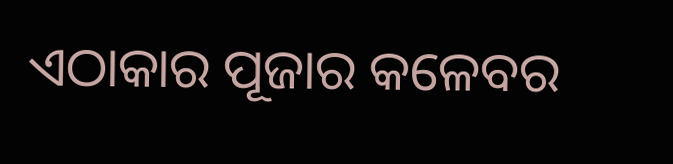ଏଠାକାର ପୂଜାର କଳେବର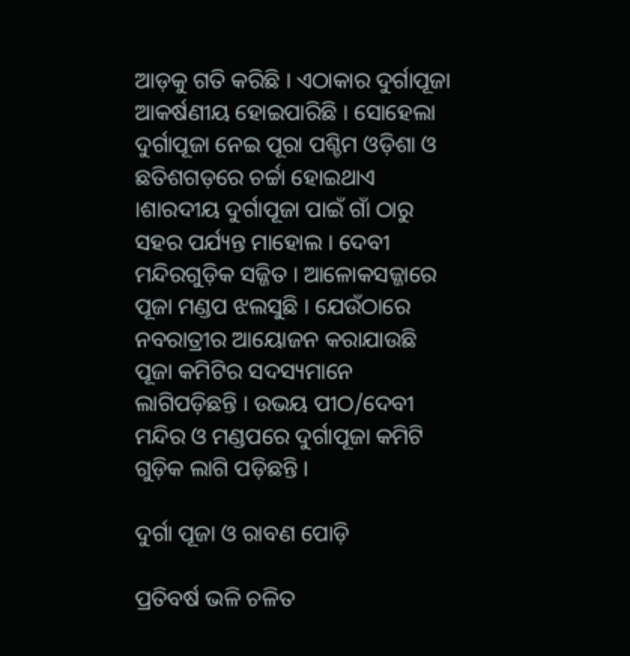ଆଡ଼କୁ ଗତି କରିଛି । ଏଠାକାର ଦୁର୍ଗାପୂଜା ଆକର୍ଷଣୀୟ ହୋଇପାରିଛି । ସୋହେଲା ଦୁର୍ଗାପୂଜା ନେଇ ପୂରା ପଶ୍ଚିମ ଓଡ଼ିଶା ଓ ଛତିଶଗଡ଼ରେ ଚର୍ଚ୍ଚା ହୋଇଥାଏ ।ଶାରଦୀୟ ଦୁର୍ଗାପୂଜା ପାଇଁ ଗାଁ ଠାରୁ ସହର ପର୍ଯ୍ୟନ୍ତ ମାହୋଲ । ଦେବୀ ମନ୍ଦିରଗୁଡ଼ିକ ସଜ୍ଜିତ । ଆଳୋକସଜ୍ଜାରେ ପୂଜା ମଣ୍ଡପ ଝଲସୁଛି । ଯେଉଁଠାରେ ନବରାତ୍ରୀର ଆୟୋଜନ କରାଯାଉଛି ପୂଜା କମିଟିର ସଦସ୍ୟମାନେ ଲାଗିପଡ଼ିଛନ୍ତି । ଉଭୟ ପୀଠ/ଦେବୀ ମନ୍ଦିର ଓ ମଣ୍ଡପରେ ଦୁର୍ଗାପୂଜା କମିଟି ଗୁଡ଼ିକ ଲାଗି ପଡ଼ିଛନ୍ତି ।

ଦୁର୍ଗା ପୂଜା ଓ ରାବଣ ପୋଡ଼ି

ପ୍ରତିବର୍ଷ ଭଳି ଚଳିତ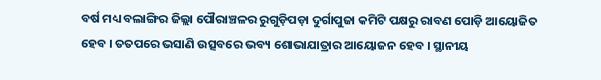ବର୍ଷ ମଧ୍ୟ ବଲାଙ୍ଗିର ଜିଲ୍ଲା ପୌରାଞ୍ଚଳର ରୁଗୁଡ଼ିପଡ଼ା ଦୁର୍ଗାପୁଜା କମିଟି ପକ୍ଷରୁ ରାବଣ ପୋଡ଼ି ଆୟୋଜିତ ହେବ । ତତପରେ ଭସାଣି ଉତ୍ସବରେ ଭବ୍ୟ ଶୋଭାଯାତ୍ରାର ଆୟୋଜନ ହେବ । ସ୍ଥାନୀୟ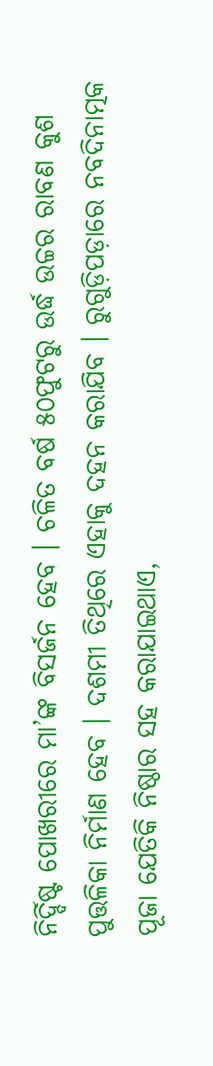ନିର୍ଦ୍ଦିଷ୍ଟ ପୋଖରୀରେ ମା’ଙ୍କ ବିସର୍ଜନ ହେବ । ଚଳିତ ବର୍ଷ ୫୦ଫୁଟରୁ ଉର୍ଦ୍ଧ ଉଚ୍ଚର ରାବଣ କୁଶ ପୁତ୍ତଳିକା ନିର୍ମାଣ ହେବ । ଦଶମୀ ତିଥିରେ ଏହାକୁ ଦହନ କରାଯିବ । ରୁଗୁଡ଼ିପଡ଼ାରେ ନବଦିନାତ୍ମକ ପୂଜା ଯେତିକି ନିଷ୍ଠାର ସହ କରାଯାଇଥାଏ,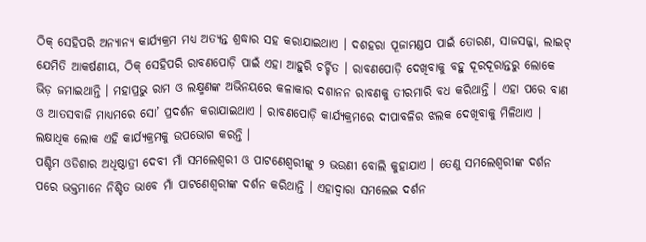ଠିକ୍‌ ସେହିପରି ଅନ୍ୟାନ୍ୟ କାର୍ଯ୍ୟକ୍ରମ ମଧ୍ୟ ଅତ୍ୟନ୍ତ ଶ୍ରଦ୍ଧାର ସହ କରାଯାଇଥାଏ । ଦଶହରା ପୂଜାମଣ୍ଡପ ପାଇଁ ତୋରଣ, ସାଜସଜ୍ଜା, ଲାଇଟ୍‌ ଯେମିତି ଆକର୍ଷଣୀୟ, ଠିକ୍‌ ସେହିପରି ରାବଣପୋଡ଼ି ପାଇଁ ଏହା ଆହୁରି ଚର୍ଚ୍ଚିତ । ରାବଣପୋଡ଼ି ଦେଖିବାକୁ ବହୁ ଦୂରଦୂରାନ୍ତରୁ ଲୋକେ ଭିଡ଼ ଜମାଇଥାନ୍ତି । ମହାପ୍ରଭୁ ରାମ ଓ ଲକ୍ଷ୍ମଣଙ୍କ ଅଭିନୟରେ କଳାକାର ଦଶାନନ ରାବଣକୁ ତୀରମାରି ବଧ କରିଥାନ୍ତି । ଏହା ପରେ ବାଣ ଓ ଆତସବାଜି ମାଧ୍ୟମରେ ସୋ’ ପ୍ରଦର୍ଶନ କରାଯାଇଥାଏ । ରାବଣପୋଡ଼ି କାର୍ଯ୍ୟକ୍ରମରେ ଦୀପାବଳିର ଝଲକ ଦେଖିବାକୁ ମିଳିଥାଏ । ଲକ୍ଷାଧିକ ଲୋକ ଏହି କାର୍ଯ୍ୟକ୍ରମକୁ ଉପଭୋଗ କରନ୍ତି ।
ପଶ୍ଚିମ ଓଡିଶାର ଅଧିଷ୍ଠାତ୍ରୀ ଦେବୀ ମାଁ ସମଲେଶ୍ୱରୀ ଓ ପାଟଣେଶ୍ୱରୀଙ୍କୁ ୨ ଭଉଣୀ ବୋଲି କୁହାଯାଏ । ତେଣୁ ସମଲେଶ୍ୱରୀଙ୍କ ଦର୍ଶନ ପରେ ଭକ୍ତମାନେ ନିଶ୍ଚିତ ଭାବେ ମାଁ ପାଟଣେଶ୍ୱରୀଙ୍କ ଦର୍ଶନ କରିଥାନ୍ତି । ଏହାଦ୍ୱାରା ସମଲେଇ ଦର୍ଶନ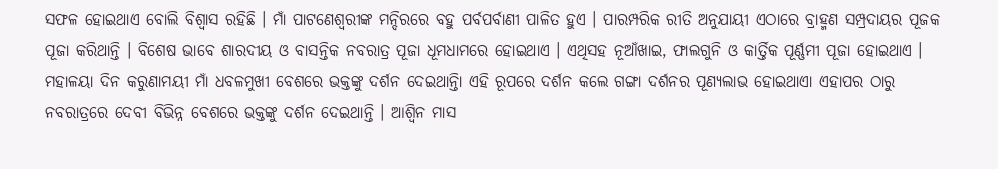ସଫଳ ହୋଇଥାଏ ବୋଲି ବିଶ୍ୱାସ ରହିଛି । ମାଁ ପାଟଣେଶ୍ୱରୀଙ୍କ ମନ୍ଦିରରେ ବହୁ ପର୍ବପର୍ବାଣୀ ପାଳିତ ହୁଏ । ପାରମ୍ପରିକ ରୀତି ଅନୁଯାୟୀ ଏଠାରେ ବ୍ରାହ୍ମଣ ସମ୍ପ୍ରଦାୟର ପୂଜକ ପୂଜା କରିଥାନ୍ତି । ବିଶେଷ ଭାବେ ଶାରଦୀୟ ଓ ବାସନ୍ତିକ ନବରାତ୍ର ପୂଜା ଧୂମଧାମରେ ହୋଇଥାଏ । ଏଥିସହ ନୂଆଁଖାଇ, ଫାଲଗୁନି ଓ କାର୍ତ୍ତିକ ପୂର୍ଣ୍ଣମୀ ପୂଜା ହୋଇଥାଏ । ମହାଳୟା ଦିନ କରୁଣାମୟୀ ମାଁ ଧବଳମୁଖୀ ବେଶରେ ଭକ୍ତଙ୍କୁ ଦର୍ଶନ ଦେଇଥାନ୍ତିା ଏହି ରୂପରେ ଦର୍ଶନ କଲେ ଗଙ୍ଗା ଦର୍ଶନର ପୂଣ୍ୟଲାଭ ହୋଇଥାଏା ଏହାପର ଠାରୁ ନବରାତ୍ରରେ ଦେବୀ ବିଭିନ୍ନ ବେଶରେ ଭକ୍ତଙ୍କୁ ଦର୍ଶନ ଦେଇଥାନ୍ତି । ଆଶ୍ୱିନ ମାସ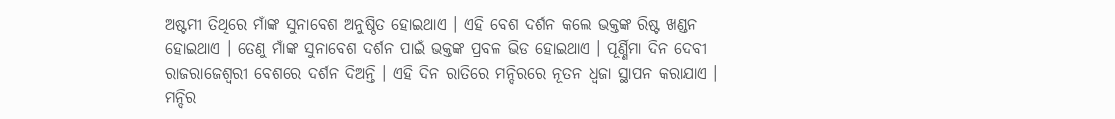ଅଷ୍ଟମୀ ତିଥିରେ ମାଁଙ୍କ ସୁନାବେଶ ଅନୁଷ୍ଠିତ ହୋଇଥାଏ । ଏହି ବେଶ ଦର୍ଶନ କଲେ ଭକ୍ତଙ୍କ ରିଷ୍ଟ ଖଣ୍ଡନ ହୋଇଥାଏ । ତେଣୁ ମାଁଙ୍କ ସୁନାବେଶ ଦର୍ଶନ ପାଇଁ ଭକ୍ତଙ୍କ ପ୍ରବଳ ଭିଡ ହୋଇଥାଏ । ପୂର୍ଣ୍ଣିମା ଦିନ ଦେବୀ ରାଜରାଜେଶ୍ୱରୀ ବେଶରେ ଦର୍ଶନ ଦିଅନ୍ତି । ଏହି ଦିନ ରାତିରେ ମନ୍ଦିରରେ ନୂତନ ଧ୍ୱଜା ସ୍ଥାପନ କରାଯାଏ । ମନ୍ଦିର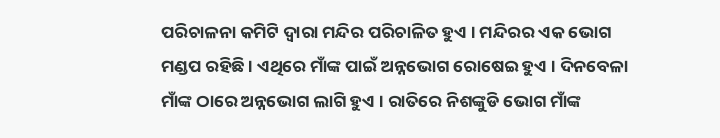ପରିଚାଳନା କମିଟି ଦ୍ୱାରା ମନ୍ଦିର ପରିଚାଳିତ ହୁଏ । ମନ୍ଦିରର ଏକ ଭୋଗ ମଣ୍ଡପ ରହିଛି । ଏଥିରେ ମାଁଙ୍କ ପାଇଁ ଅନ୍ନଭୋଗ ରୋଷେଇ ହୁଏ । ଦିନବେଳା ମାଁଙ୍କ ଠାରେ ଅନ୍ନଭୋଗ ଲାଗି ହୁଏ । ରାତିରେ ନିଶଙ୍କୁଡି ଭୋଗ ମାଁଙ୍କ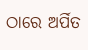ଠାରେ ଅର୍ପିତ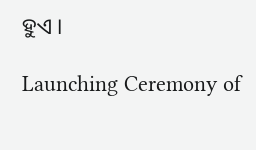ହୁଏ ।

Launching Ceremony of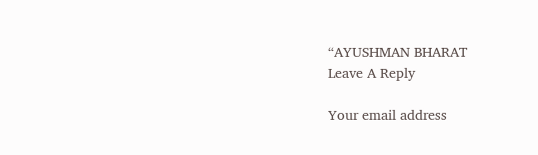“AYUSHMAN BHARAT
Leave A Reply

Your email address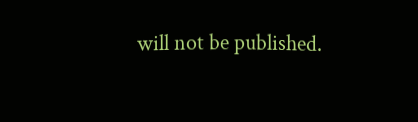will not be published.